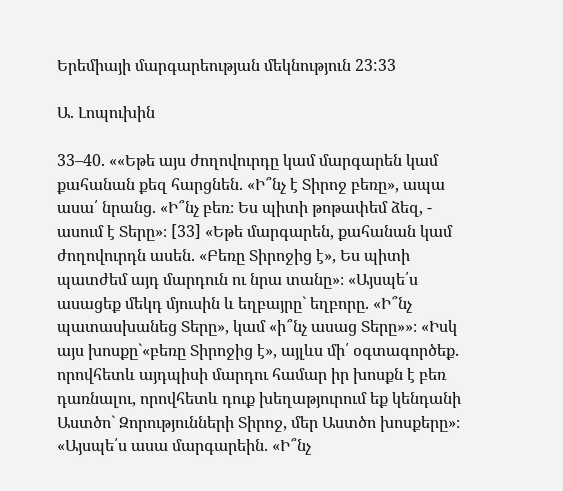Երեմիայի մարգարեության մեկնություն 23:33

Ա. Լոպուխին

33–40. ««Եթե այս ժողովուրդը կամ մարգարեն կամ քահանան քեզ հարցնեն. «Ի՞նչ է Տիրոջ բեռը», ապա ասա՛ նրանց. «Ի՞նչ բեռ։ Ես պիտի թոթափեմ ձեզ, - ասում է Տերը»։ [33] «Եթե մարգարեն, քահանան կամ ժողովուրդն ասեն. «Բեռը Տիրոջից է», Ես պիտի պատժեմ այդ մարդուն ու նրա տանը»։ «Այսպե՛ս ասացեք մեկդ մյուսին և եղբայրը` եղբորը. «Ի՞նչ պատասխանեց Տերը», կամ «ի՞նչ ասաց Տերը»»։ «Իսկ այս խոսքը`«բեռը Տիրոջից է», այլևս մի՛ օգտագործեք. որովհետև այդպիսի մարդու համար իր խոսքն է բեռ դառնալու, որովհետև դուք խեղաթյուրում եք կենդանի Աստծո` Զորությունների Տիրոջ, մեր Աստծո խոսքերը»։ «Այսպե՛ս ասա մարգարեին. «Ի՞նչ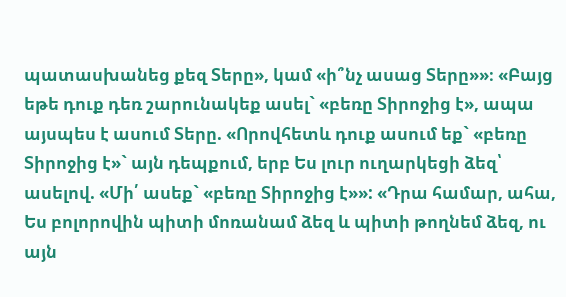պատասխանեց քեզ Տերը», կամ «ի՞նչ ասաց Տերը»»։ «Բայց եթե դուք դեռ շարունակեք ասել` «բեռը Տիրոջից է», ապա այսպես է ասում Տերը. «Որովհետև դուք ասում եք` «բեռը Տիրոջից է»` այն դեպքում, երբ Ես լուր ուղարկեցի ձեզ՝ ասելով. «Մի՛ ասեք` «բեռը Տիրոջից է»»: «Դրա համար, ահա, Ես բոլորովին պիտի մոռանամ ձեզ և պիտի թողնեմ ձեզ, ու այն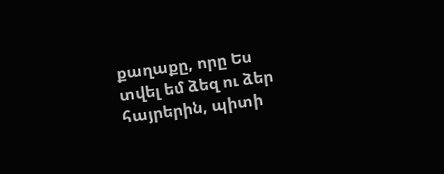քաղաքը, որը Ես տվել եմ ձեզ ու ձեր հայրերին, պիտի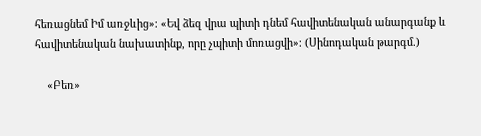հեռացնեմ Իմ առջևից»։ «Եվ ձեզ վրա պիտի դնեմ հավիտենական անարգանք և հավիտենական նախատինք, որը չպիտի մոռացվի»։ (Սինոդական թարգմ.)

    «Բեռ»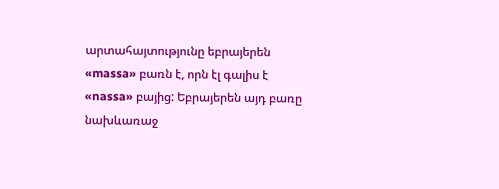արտահայտությունը եբրայերեն «massa» բառն է, որն էլ գալիս է «nassa» բայից: Եբրայերեն այդ բառը նախևառաջ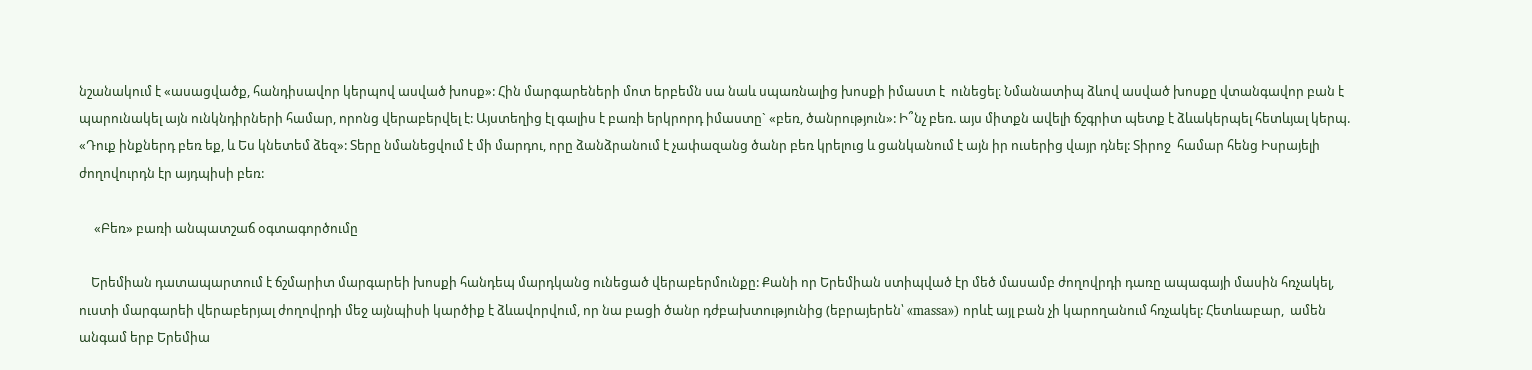նշանակում է «ասացվածք, հանդիսավոր կերպով ասված խոսք»: Հին մարգարեների մոտ երբեմն սա նաև սպառնալից խոսքի իմաստ է  ունեցել։ Նմանատիպ ձևով ասված խոսքը վտանգավոր բան է պարունակել այն ունկնդիրների համար, որոնց վերաբերվել է: Այստեղից էլ գալիս է բառի երկրորդ իմաստը` «բեռ, ծանրություն»: Ի՞նչ բեռ. այս միտքն ավելի ճշգրիտ պետք է ձևակերպել հետևյալ կերպ. «Դուք ինքներդ բեռ եք, և Ես կնետեմ ձեզ»: Տերը նմանեցվում է մի մարդու, որը ձանձրանում է չափազանց ծանր բեռ կրելուց և ցանկանում է այն իր ուսերից վայր դնել: Տիրոջ  համար հենց Իսրայելի ժողովուրդն էր այդպիսի բեռ:

     «Բեռ» բառի անպատշաճ օգտագործումը

    Երեմիան դատապարտում է ճշմարիտ մարգարեի խոսքի հանդեպ մարդկանց ունեցած վերաբերմունքը: Քանի որ Երեմիան ստիպված էր մեծ մասամբ ժողովրդի դառը ապագայի մասին հռչակել, ուստի մարգարեի վերաբերյալ ժողովրդի մեջ այնպիսի կարծիք է ձևավորվում, որ նա բացի ծանր դժբախտությունից (եբրայերեն՝ «massa») որևէ այլ բան չի կարողանում հռչակել: Հետևաբար,  ամեն անգամ երբ Երեմիա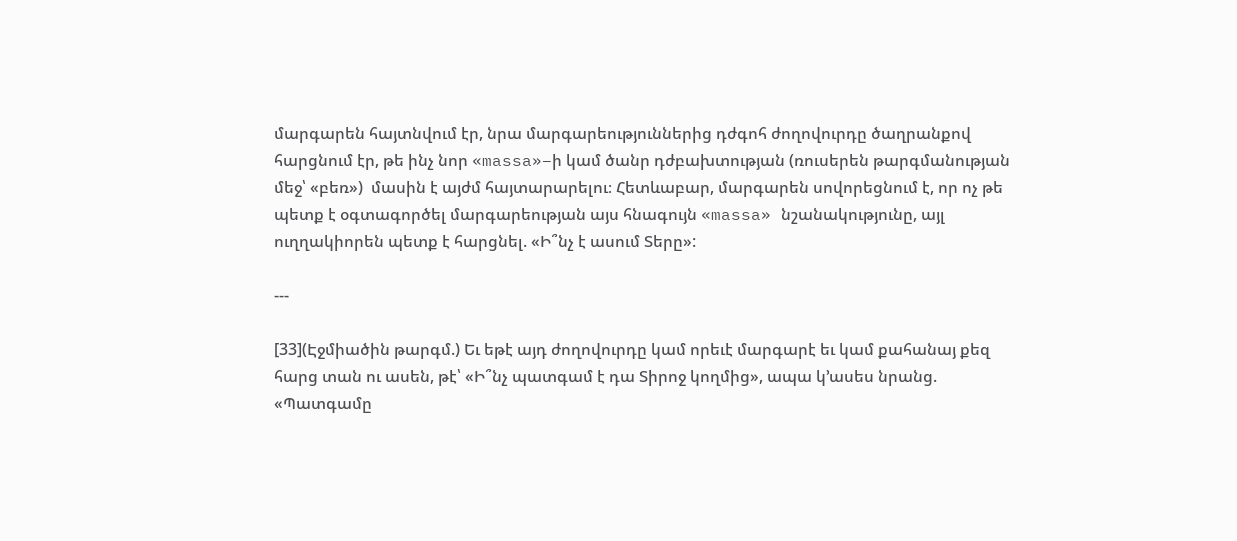մարգարեն հայտնվում էր, նրա մարգարեություններից դժգոհ ժողովուրդը ծաղրանքով հարցնում էր, թե ինչ նոր «massa»–ի կամ ծանր դժբախտության (ռուսերեն թարգմանության մեջ՝ «բեռ»)  մասին է այժմ հայտարարելու։ Հետևաբար, մարգարեն սովորեցնում է, որ ոչ թե պետք է օգտագործել մարգարեության այս հնագույն «massa» նշանակությունը, այլ ուղղակիորեն պետք է հարցնել. «Ի՞նչ է ասում Տերը»:

---

[33](Էջմիածին թարգմ.) Եւ եթէ այդ ժողովուրդը կամ որեւէ մարգարէ եւ կամ քահանայ քեզ հարց տան ու ասեն, թէ՝ «Ի՞նչ պատգամ է դա Տիրոջ կողմից», ապա կ՚ասես նրանց. «Պատգամը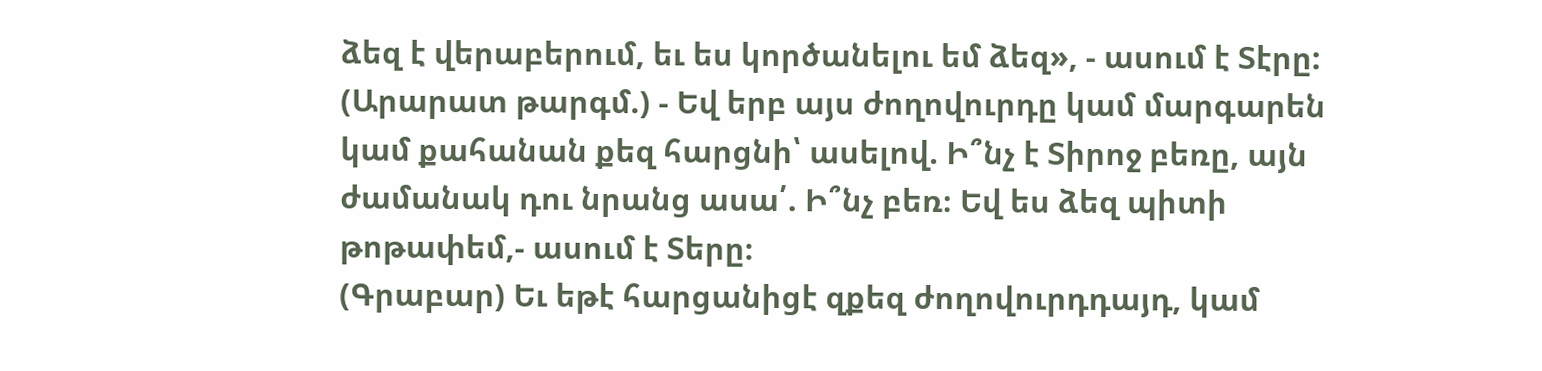ձեզ է վերաբերում, եւ ես կործանելու եմ ձեզ», - ասում է Տէրը:
(Արարատ թարգմ.) - Եվ երբ այս ժողովուրդը կամ մարգարեն կամ քահանան քեզ հարցնի՝ ասելով. Ի՞նչ է Տիրոջ բեռը, այն ժամանակ դու նրանց ասա՛. Ի՞նչ բեռ։ Եվ ես ձեզ պիտի թոթափեմ,- ասում է Տերը։
(Գրաբար) Եւ եթէ հարցանիցէ զքեզ ժողովուրդդայդ, կամ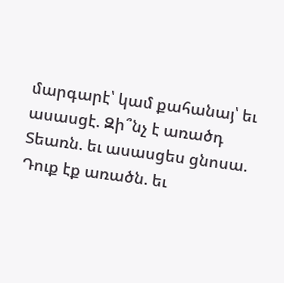մարգարէ՝ կամ քահանայ՝ եւ ասասցէ. Զի՞նչ է առածդ Տեառն. եւ ասասցես ցնոսա. Դուք էք առածն. եւ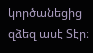կործանեցից զձեզ ասէ Տէր։